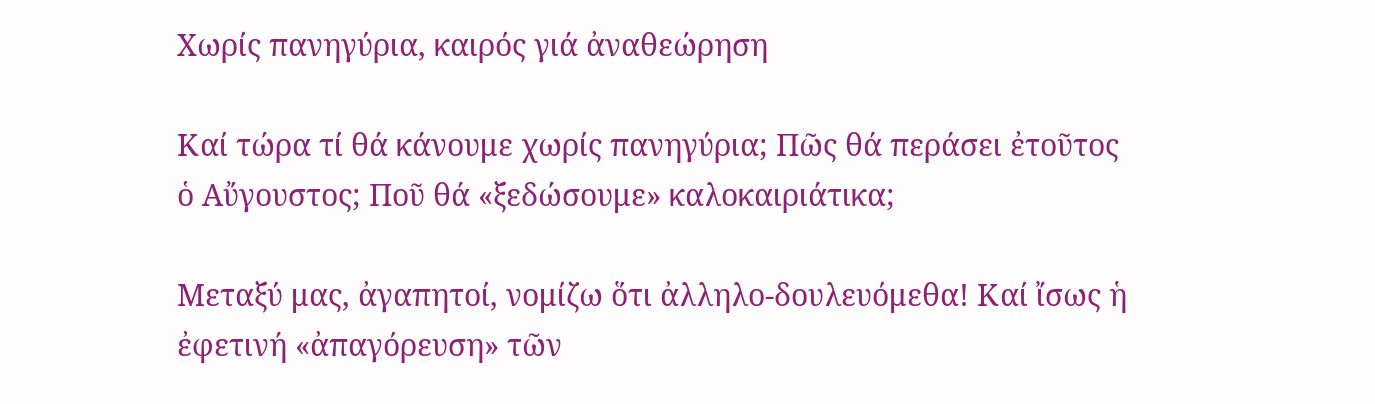Χωρίς πανηγύρια, καιρός γιά ἀναθεώρηση

Καί τώρα τί θά κάνουμε χωρίς πανηγύρια; Πῶς θά περάσει ἐτοῦτος ὁ Αὔγουστος; Ποῦ θά «ξεδώσουμε» καλοκαιριάτικα;

Μεταξύ μας, ἀγαπητοί, νομίζω ὅτι ἀλληλο-δουλευόμεθα! Καί ἴσως ἡ ἐφετινή «ἀπαγόρευση» τῶν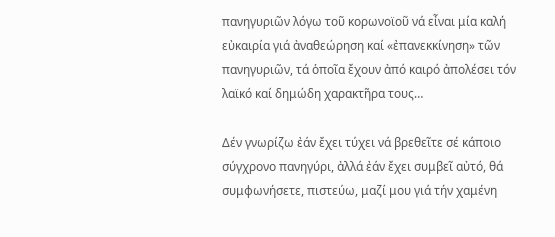πανηγυριῶν λόγω τοῦ κορωνοϊοῦ νά εἶναι μία καλή εὐκαιρία γιά ἀναθεώρηση καί «ἐπανεκκίνηση» τῶν πανηγυριῶν, τά ὁποῖα ἔχουν ἀπό καιρό ἀπολέσει τόν λαϊκό καί δημώδη χαρακτῆρα τους…

Δέν γνωρίζω ἐάν ἔχει τύχει νά βρεθεῖτε σέ κάποιο σύγχρονο πανηγύρι, ἀλλά ἐάν ἔχει συμβεῖ αὐτό, θά συμφωνήσετε, πιστεύω, μαζί μου γιά τήν χαμένη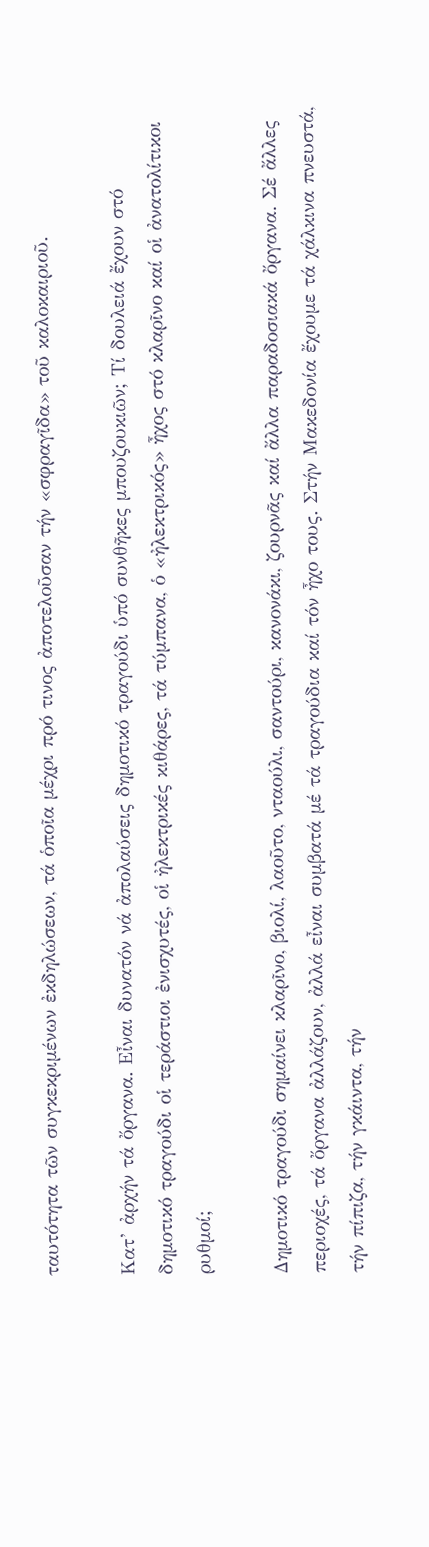ταυτότητα τῶν συγκεκριμένων ἐκδηλώσεων, τά ὁποῖα μέχρι πρό τινος ἀποτελοῦσαν τήν «σφραγῖδα» τοῦ καλοκαιριοῦ.

Κατ’ ἀρχήν τά ὄργανα. Εἶναι δυνατόν νά ἀπολαύσεις δημοτικό τραγούδι ὑπό συνθῆκες μπουζουκιῶν; Τί δουλειά ἔχουν στό δημοτικό τραγούδι οἱ τεράστιοι ἐνισχυτές, οἱ ἠλεκτρικές κιθάρες, τά τύμπανα, ὁ «ἠλεκτρικός» ἦχος στό κλαρῖνο καί οἱ ἀνατολίτικοι ρυθμοί;

Δημοτικό τραγούδι σημαίνει κλαρῖνο, βιολί, λαοῦτο, νταούλι, σαντούρι, κανονάκι, ζουρνᾶς καί ἄλλα παραδοσιακά ὄργανα. Σέ ἄλλες περιοχές, τά ὄργανα ἀλλάζουν, ἀλλά εἶναι συμβατά μέ τά τραγούδια καί τόν ἦχο τους. Στήν Μακεδονία ἔχουμε τά χάλκινα πνευστά, τήν πίπιζα, τήν γκάιντα, τήν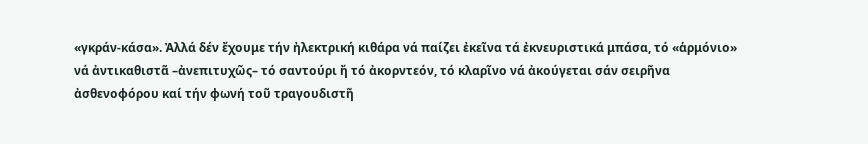«γκράν-κάσα». Ἀλλά δέν ἔχουμε τήν ἠλεκτρική κιθάρα νά παίζει ἐκεῖνα τά ἐκνευριστικά μπάσα, τό «ἁρμόνιο» νά ἀντικαθιστᾶ –ἀνεπιτυχῶς– τό σαντούρι ἤ τό ἀκορντεόν, τό κλαρῖνο νά ἀκούγεται σάν σειρῆνα ἀσθενοφόρου καί τήν φωνή τοῦ τραγουδιστῆ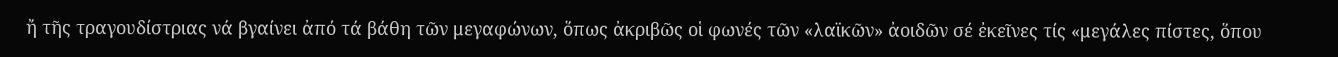ἤ τῆς τραγουδίστριας νά βγαίνει ἀπό τά βάθη τῶν μεγαφώνων, ὅπως ἀκριβῶς οἱ φωνές τῶν «λαϊκῶν» ἀοιδῶν σέ ἐκεῖνες τίς «μεγάλες πίστες, ὅπου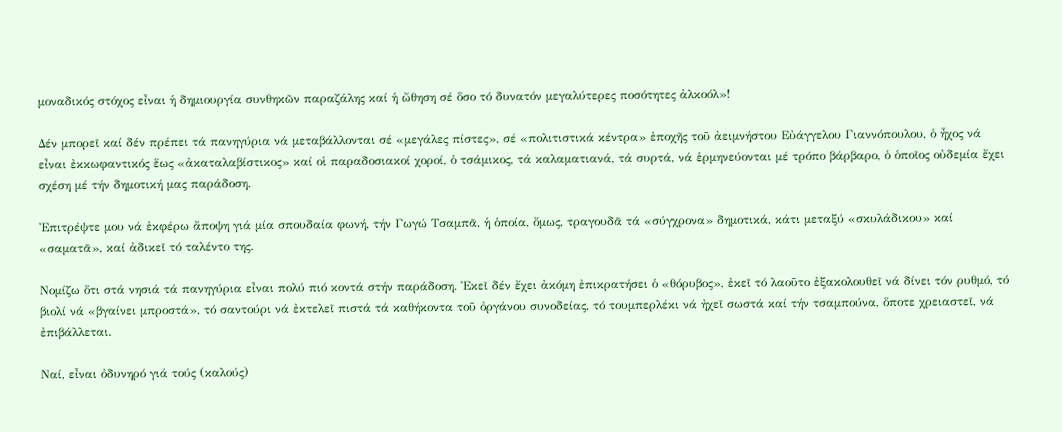μοναδικός στόχος εἶναι ἡ δημιουργία συνθηκῶν παραζάλης καί ἡ ὤθηση σέ ὅσο τό δυνατόν μεγαλύτερες ποσότητες ἀλκοόλ»!

Δέν μπορεῖ καί δέν πρέπει τά πανηγύρια νά μεταβάλλονται σέ «μεγάλες πίστες», σέ «πολιτιστικά κέντρα» ἐποχῆς τοῦ ἀειμνήστου Εὐάγγελου Γιαννόπουλου, ὁ ἦχος νά εἶναι ἐκκωφαντικός ἕως «ἀκαταλαβίστικος» καί οἱ παραδοσιακοί χοροί, ὁ τσάμικος, τά καλαματιανά, τά συρτά, νά ἑρμηνεύονται μέ τρόπο βάρβαρο, ὁ ὁποῖος οὐδεμία ἔχει σχέση μέ τήν δημοτική μας παράδοση.

Ἐπιτρέψτε μου νά ἐκφέρω ἄποψη γιά μία σπουδαία φωνή, τήν Γωγώ Τσαμπᾶ, ἡ ὁποία, ὅμως, τραγουδᾶ τά «σύγχρονα» δημοτικά, κάτι μεταξύ «σκυλάδικου» καί «σαματᾶ», καί ἀδικεῖ τό ταλέντο της.

Νομίζω ὅτι στά νησιά τά πανηγύρια εἶναι πολύ πιό κοντά στήν παράδοση. Ἐκεῖ δέν ἔχει ἀκόμη ἐπικρατήσει ὁ «θόρυβος», ἐκεῖ τό λαοῦτο ἐξακολουθεῖ νά δίνει τόν ρυθμό, τό βιολί νά «βγαίνει μπροστά», τό σαντούρι νά ἐκτελεῖ πιστά τά καθήκοντα τοῦ ὀργάνου συνοδείας, τό τουμπερλέκι νά ἠχεῖ σωστά καί τήν τσαμπούνα, ὅποτε χρειαστεῖ, νά ἐπιβάλλεται.

Ναί, εἶναι ὀδυνηρό γιά τούς (καλούς)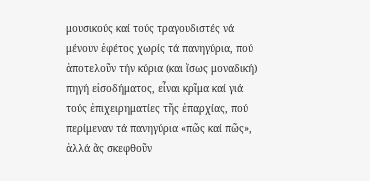μουσικούς καί τούς τραγουδιστές νά μένουν ἐφέτος χωρίς τά πανηγύρια, πού ἀποτελοῦν τήν κύρια (και ἴσως μοναδική) πηγή εἰσοδήματος, εἶναι κρῖμα καί γιά τούς ἐπιχειρηματίες τῆς ἐπαρχίας, πού περίμεναν τά πανηγύρια «πῶς καί πῶς», ἀλλά ἄς σκεφθοῦν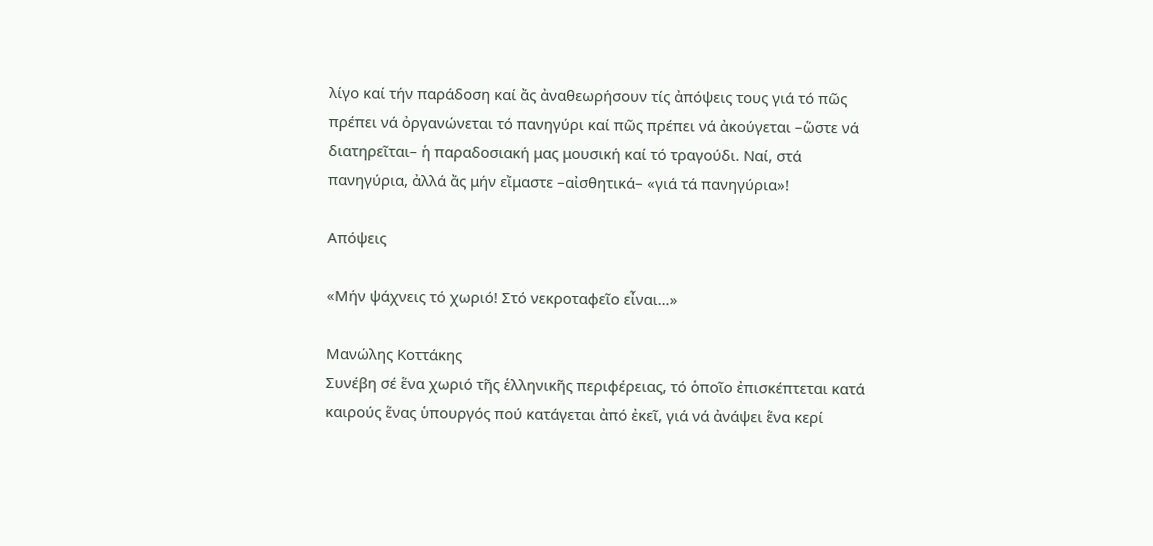λίγο καί τήν παράδοση καί ἄς ἀναθεωρήσουν τίς ἀπόψεις τους γιά τό πῶς πρέπει νά ὀργανώνεται τό πανηγύρι καί πῶς πρέπει νά ἀκούγεται –ὥστε νά διατηρεῖται– ἡ παραδοσιακή μας μουσική καί τό τραγούδι. Ναί, στά πανηγύρια, ἀλλά ἄς μήν εἴμαστε –αἰσθητικά– «γιά τά πανηγύρια»!

Απόψεις

«Μήν ψάχνεις τό χωριό! Στό νεκροταφεῖο εἶναι…»

Μανώλης Κοττάκης
Συνέβη σέ ἕνα χωριό τῆς ἑλληνικῆς περιφέρειας, τό ὁποῖο ἐπισκέπτεται κατά καιρούς ἕνας ὑπουργός πού κατάγεται ἀπό ἐκεῖ, γιά νά ἀνάψει ἕνα κερί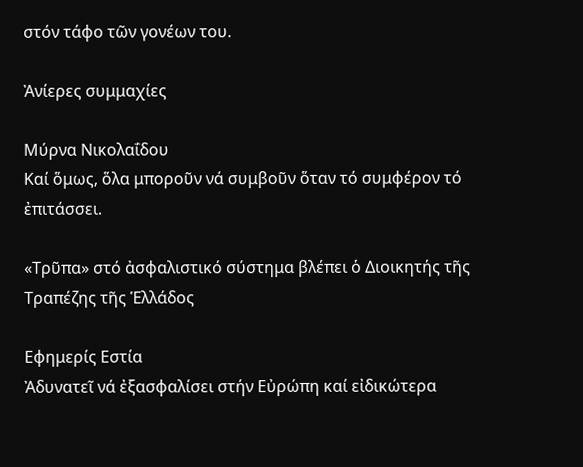στόν τάφο τῶν γονέων του.

Ἀνίερες συμμαχίες

Μύρνα Νικολαΐδου
Καί ὅμως, ὅλα μποροῦν νά συμβοῦν ὅταν τό συμφέρον τό ἐπιτάσσει.

«Τρῦπα» στό ἀσφαλιστικό σύστημα βλέπει ὁ Διοικητής τῆς Τραπέζης τῆς Ἑλλάδος

Εφημερίς Εστία
Ἀδυνατεῖ νά ἐξασφαλίσει στήν Εὐρώπη καί εἰδικώτερα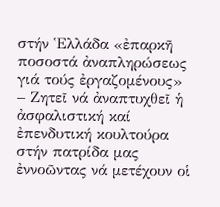στήν Ἑλλάδα «ἐπαρκῆ ποσοστά ἀναπληρώσεως γιά τούς ἐργαζομένους» – Ζητεῖ νά ἀναπτυχθεῖ ἡ ἀσφαλιστική καί ἐπενδυτική κουλτούρα στήν πατρίδα μας ἐννοῶντας νά μετέχουν οἱ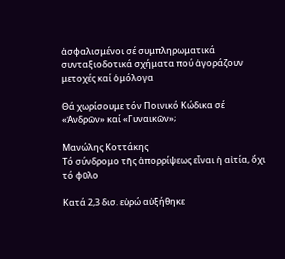ἀσφαλισμένοι σέ συμπληρωματικά συνταξιοδοτικά σχήματα πού ἀγοράζουν μετοχές καί ὁμόλογα

Θά χωρίσουμε τόν Ποινικό Κώδικα σέ «Ἀνδρῶν» καί «Γυναικῶν»;

Μανώλης Κοττάκης
Τό σύνδρομο τῆς ἀπορρίψεως εἶναι ἡ αἰτία, ὄχι τό φῦλο

Κατά 2,3 δισ. εὐρώ αὐξήθηκε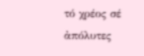τό χρέος σέ ἀπόλυτες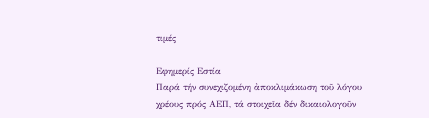τιμές

Εφημερίς Εστία
Παρά τήν συνεχιζομένη ἀποκλιμάκωση τοῦ λόγου χρέους πρός ΑΕΠ, τά στοιχεῖα δέν δικαιολογοῦν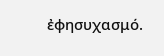ἐφησυχασμό.